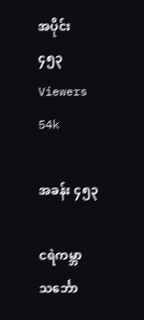အပိုင်း ၄၅၃
Viewers 54k

အခန်း ၄၅၃

ငရဲကမ္ဘာသင်္ဘော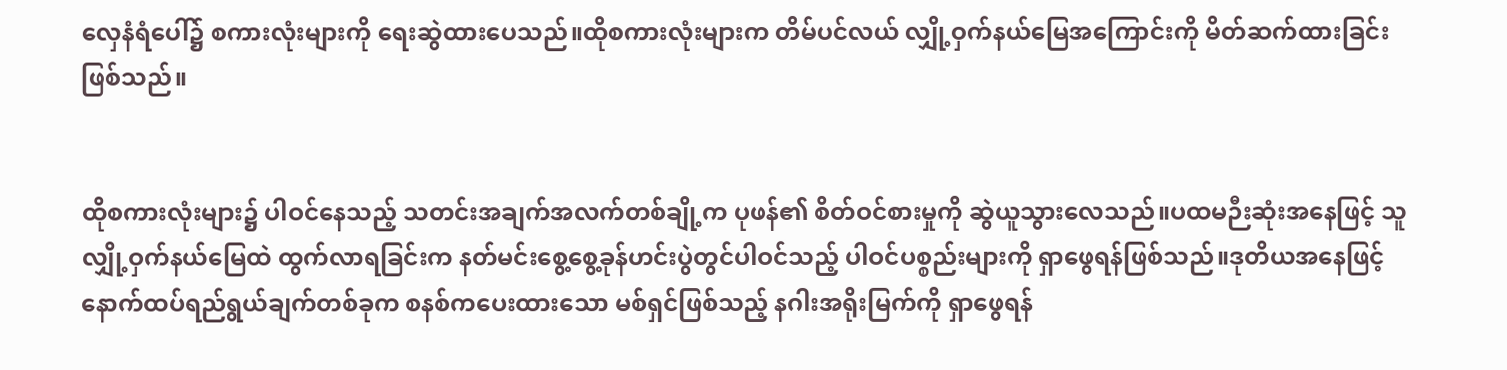လှေနံရံပေါ်၌ စကားလုံးများကို ရေးဆွဲထားပေသည်။ထိုစကားလုံးများက တိမ်ပင်လယ် လျှို့ဝှက်နယ်မြေအကြောင်းကို မိတ်ဆက်ထားခြင်းဖြစ်သည်။


ထိုစကားလုံးများ၌ ပါဝင်နေသည့် သတင်းအချက်အလက်တစ်ချို့က ပုဖန်၏ စိတ်ဝင်စားမှုကို ဆွဲယူသွားလေသည်။ပထမဉီးဆုံးအနေဖြင့် သူလျှို့ဝှက်နယ်မြေထဲ ထွက်လာရခြင်းက နတ်မင်းစွေ့စွေ့ခုန်ဟင်းပွဲတွင်ပါဝင်သည့် ပါဝင်ပစ္စည်းများကို ရှာဖွေရန်ဖြစ်သည်။ဒုတိယအနေဖြင့် နောက်ထပ်ရည်ရွယ်ချက်တစ်ခုက စနစ်ကပေးထားသော မစ်ရှင်ဖြစ်သည့် နဂါးအရိုးမြက်ကို ရှာဖွေရန်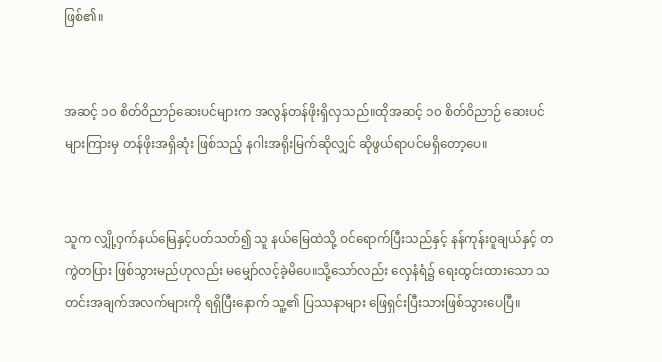ဖြစ်၏။


အဆင့် ၁၀ စိတ်ဝိညာဉ်ဆေးပင်များက အလွန်တန်ဖိုးရှိလှသည်။ထိုအဆင့် ၁၀ စိတ်ဝိညာဉ် ဆေးပင်များကြားမှ တန်ဖိုးအရှိဆုံး ဖြစ်သည့် နဂါးအရိုးမြက်ဆိုလျှင် ဆိုဖွယ်ရာပင်မရှိတော့ပေ။


သူက လျှို့ဝှက်နယ်မြေနှင့်ပတ်သတ်၍ သူ နယ်မြေထဲသို့ ဝင်ရောက်ပြီးသည်နှင့် နန်ကုန်းဝူချယ်နှင့် တကွဲတပြား ဖြစ်သွားမည်ဟုလည်း မမျှော်လင့်ခဲ့မိပေ။သို့သော်လည်း လှေနံရံ၌ ရေးထွင်းထားသော သတင်းအချက်အလက်များကို ရရှိပြီးနောက် သူ့၏ ပြဿနာများ ဖြေရှင်းပြီးသားဖြစ်သွားပေပြီ။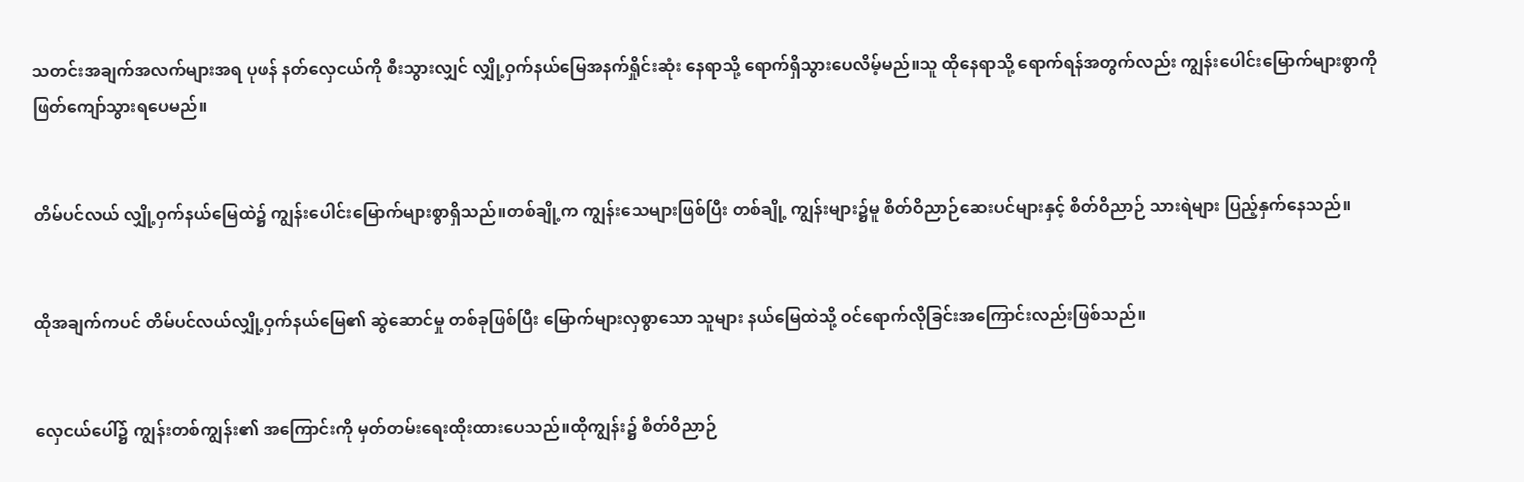သတင်းအချက်အလက်များအရ ပုဖန် နတ်လှေငယ်ကို စီးသွားလျှင် လျှို့ဝှက်နယ်မြေအနက်ရှိုင်းဆုံး နေရာသို့ ရောက်ရှိသွားပေလိမ့်မည်။သူ ထိုနေရာသို့ ရောက်ရန်အတွက်လည်း ကျွန်းပေါင်းမြောက်များစွာကို ဖြတ်ကျော်သွားရပေမည်။


တိမ်ပင်လယ် လျှို့ဝှက်နယ်မြေထဲ၌ ကျွန်းပေါင်းမြောက်များစွာရှိသည်။တစ်ချို့က ကျွန်းသေများဖြစ်ပြီး တစ်ချို့ ကျွန်းများ၌မူ စိတ်ဝိညာဉ်ဆေးပင်များနှင့် စိတ်ဝိညာဉ် သားရဲများ ပြည့်နှက်နေသည်။


ထိုအချက်ကပင် တိမ်ပင်လယ်လျှို့ဝှက်နယ်မြေ၏ ဆွဲဆောင်မှု တစ်ခုဖြစ်ပြီး မြောက်များလှစွာသော သူများ နယ်မြေထဲသို့ ဝင်ရောက်လိုခြင်းအကြောင်းလည်းဖြစ်သည်။


လှေငယ်ပေါ်၌ ကျွန်းတစ်ကျွန်း၏ အကြောင်းကို မှတ်တမ်းရေးထိုးထားပေသည်။ထိုကျွန်း၌ စိတ်ဝိညာဉ်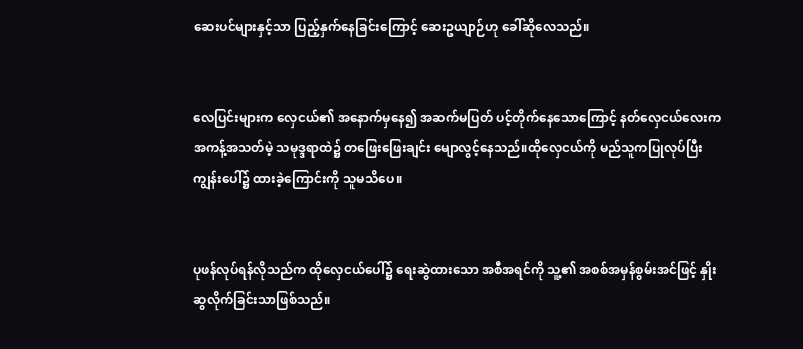ဆေးပင်များနှင့်သာ ပြည့်နှက်နေခြင်းကြောင့် ဆေးဥယျာဉ်ဟု ခေါ်ဆိုလေသည်။


လေပြင်းများက လှေငယ်၏ အနောက်မှနေ၍ အဆက်မပြတ် ပင့်တိုက်နေသောကြောင့် နတ်လှေငယ်လေးက အကန့်အသတ်မဲ့ သမုဒ္ဒရာထဲ၌ တဖြေးဖြေးချင်း မျောလွင့်နေသည်။ထိုလှေငယ်ကို မည်သူကပြုလုပ်ပြီး ကျွန်းပေါ်၌ ထားခဲ့ကြောင်းကို သူမသိပေ။


ပုဖန်လုပ်ရန်လိုသည်က ထိုလှေငယ်ပေါ်၌ ရေးဆွဲထားသော အစီအရင်ကို သူ့၏ အစစ်အမှန်စွမ်းအင်ဖြင့် နှိုးဆွလိုက်ခြင်းသာဖြစ်သည်။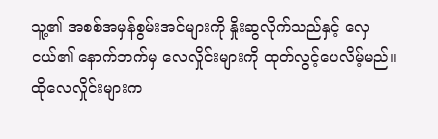သူ့၏ အစစ်အမှန်စွမ်းအင်များကို နှိုးဆွလိုက်သည်နှင့် လှေငယ်၏ နောက်ဘက်မှ လေလှိုင်းများကို ထုတ်လွင့်ပေလိမ့်မည်။ထိုလေလှိုင်းများက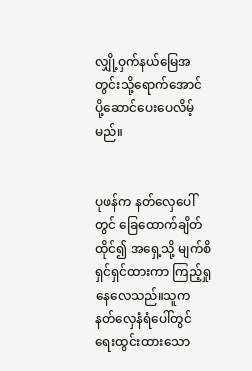လျှို့ဝှက်နယ်မြေအတွင်းသို့ရောက်အောင် ပို့ဆောင်ပေးပေလိမ့်မည်။


ပုဖန်က နတ်လှေပေါ်တွင် ခြေထောက်ချိတ်ထိုင်၍ အရှေ့သို့ မျက်စိရှင်ရှင်ထားကာ ကြည့်ရှုနေလေသည်။သူက နတ်လှေနံရံပေါ်တွင် ရေးထွင်းထားသော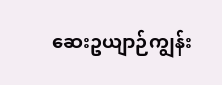ဆေးဥယျာဉ်ကျွန်း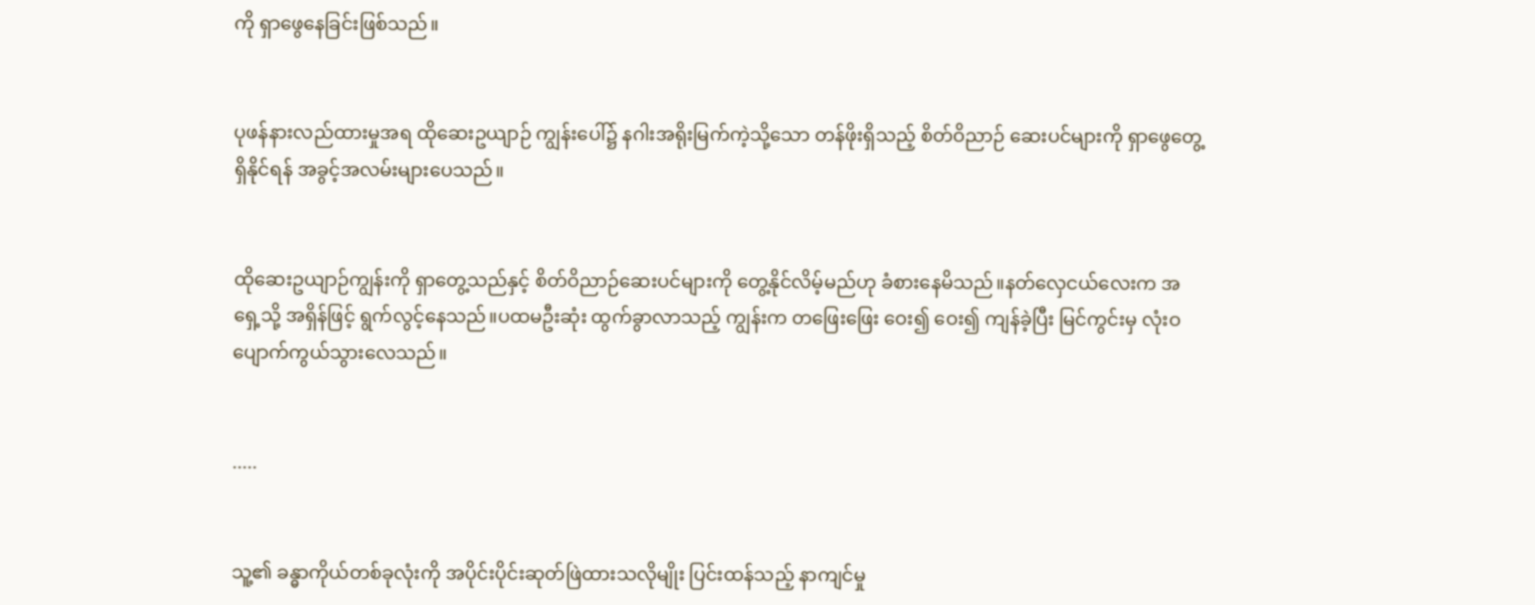ကို ရှာဖွေနေခြင်းဖြစ်သည်။


ပုဖန်နားလည်ထားမှုအရ ထိုဆေးဥယျာဉ် ကျွန်းပေါ်၌ နဂါးအရိုးမြက်ကဲ့သို့သော တန်ဖိုးရှိသည့် စိတ်ဝိညာဉ် ဆေးပင်များကို ရှာဖွေတွေ့ရှိနိုင်ရန် အခွင့်အလမ်းများပေသည်။


ထိုဆေးဥယျာဉ်ကျွန်းကို ရှာတွေ့သည်နှင့် စိတ်ဝိညာဉ်ဆေးပင်များကို တွေ့နိုင်လိမ့်မည်ဟု ခံစားနေမိသည်။နတ်လှေငယ်လေးက အရှေ့သို့ အရှိန်ဖြင့် ရွက်လွင့်နေသည်။ပထမဦးဆုံး ထွက်ခွာလာသည့် ကျွန်းက တဖြေးဖြေး ဝေး၍ ဝေး၍ ကျန်ခဲ့ပြီး မြင်ကွင်းမှ လုံးဝ ပျောက်ကွယ်သွားလေသည်။


.....


သူ့၏ ခန္ဓာကိုယ်တစ်ခုလုံးကို အပိုင်းပိုင်းဆုတ်ဖြဲထားသလိုမျိုး ပြင်းထန်သည့် နာကျင်မှု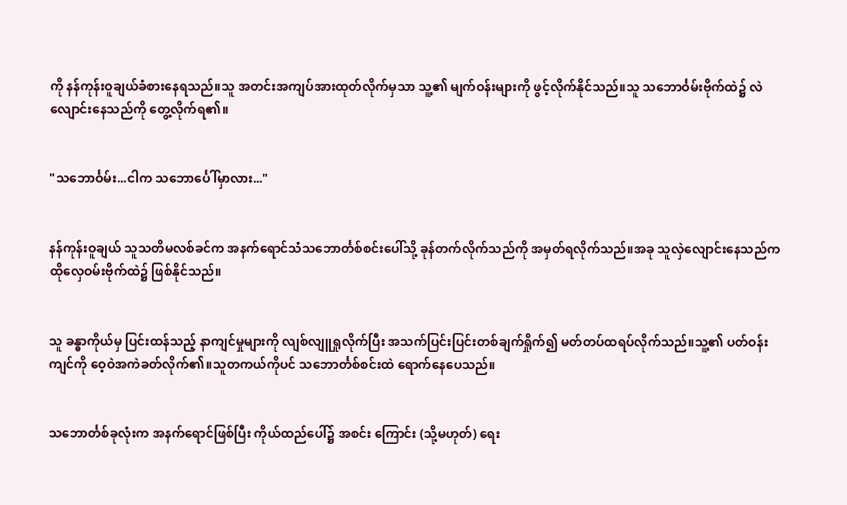ကို နန်ကုန်းဝူချယ်ခံစားနေရသည်။သူ အတင်းအကျပ်အားထုတ်လိုက်မှသာ သူ့၏ မျက်ဝန်းများကို ဖွင့်လိုက်နိုင်သည်။သူ သဘောင်္ဝမ်းဗိုက်ထဲ၌ လဲလျောင်းနေသည်ကို တွေ့လိုက်ရ၏။


"သဘောင်္ဝမ်း...ငါက သဘောင်္ပေါ်မှာလား..."


နန်ကုန်းဝူချယ် သူသတိမလစ်ခင်က အနက်ရောင်သံသဘောင်္တစ်စင်းပေါ်သို့ ခုန်တက်လိုက်သည်ကို အမှတ်ရလိုက်သည်။အခု သူလှဲလျောင်းနေသည်က ထိုလှေဝမ်းဗိုက်ထဲ၌ ဖြစ်နိုင်သည်။


သူ ခန္ဓာကိုယ်မှ ပြင်းထန်သည့် နာကျင်မှုများကို လျစ်လျူရှုလိုက်ပြီး အသက်ပြင်းပြင်းတစ်ချက်ရှိုက်၍ မတ်တပ်ထရပ်လိုက်သည်။သူ့၏ ပတ်ဝန်းကျင်ကို ဝေ့ဝဲအကဲခတ်လိုက်၏။သူတကယ်ကိုပင် သဘောင်္တစ်စင်းထဲ ရောက်နေပေသည်။


သဘောင်္တစ်ခုလုံးက အနက်ရောင်ဖြစ်ပြီး ကိုယ်ထည်ပေါ်၌ အစင်း ကြောင်း (သို့မဟုတ်) ရေး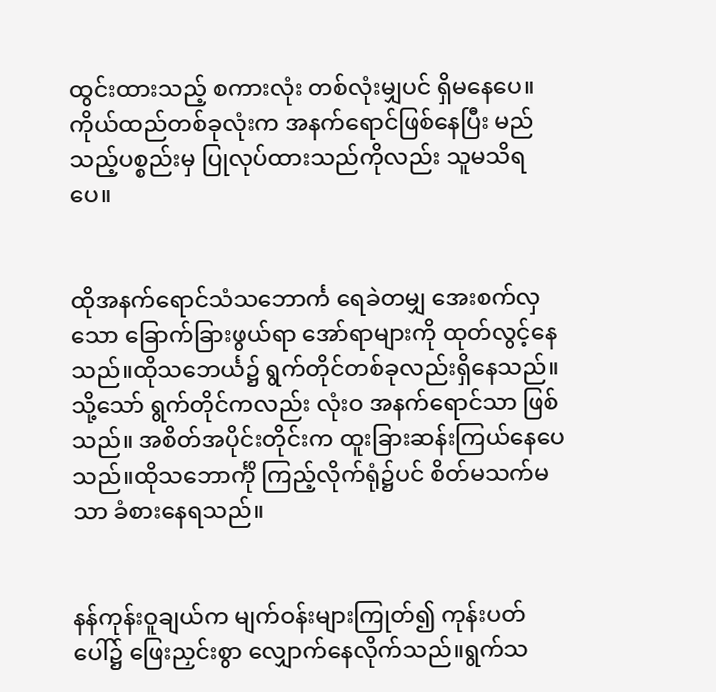ထွင်းထားသည့် စကားလုံး တစ်လုံးမျှပင် ရှိမနေပေ။ကိုယ်ထည်တစ်ခုလုံးက အနက်ရောင်ဖြစ်နေပြီး မည်သည့်ပစ္စည်းမှ ပြုလုပ်ထားသည်ကိုလည်း သူမသိရပေ။


ထိုအနက်ရောင်သံသဘောင်္က ရေခဲတမျှ အေးစက်လှသော ခြောက်ခြားဖွယ်ရာ အော်ရာများကို ထုတ်လွင့်နေသည်။ထိုသဘေင်္ယ၌ ရွက်တိုင်တစ်ခုလည်းရှိနေသည်။သို့သော် ရွက်တိုင်ကလည်း လုံးဝ အနက်ရောင်သာ ဖြစ်သည်။ အစိတ်အပိုင်းတိုင်းက ထူးခြားဆန်းကြယ်နေပေသည်။ထိုသဘောင်္ကို ကြည့်လိုက်ရုံ၌ပင် စိတ်မသက်မသာ ခံစားနေရသည်။


နန်ကုန်းဝူချယ်က မျက်ဝန်းများကြုတ်၍ ကုန်းပတ်ပေါ်၌ ဖြေးညှင်းစွာ လျှောက်နေလိုက်သည်။ရွက်သ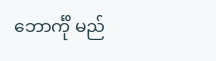ဘောင်္ကို မည်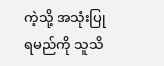ကဲ့သို့ အသုံးပြုရမည်ကို သူသိ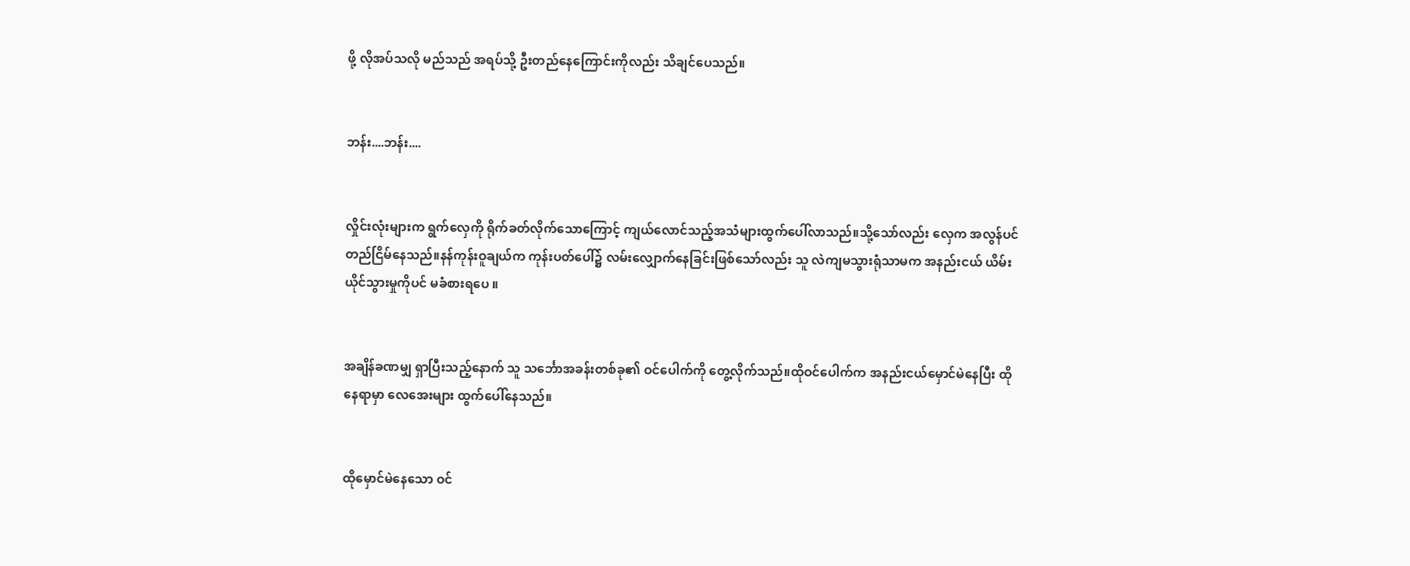ဖို့ လိုအပ်သလို မည်သည် အရပ်သို့ ဦးတည်နေကြောင်းကိုလည်း သိချင်ပေသည်။


ဘန်း....ဘန်း....


လှိုင်းလုံးများက ရွက်လှေကို ရိုက်ခတ်လိုက်သောကြောင့် ကျယ်လောင်သည့်အသံများထွက်ပေါ်လာသည်။သို့သော်လည်း လှေက အလွန်ပင် တည်ငြိမ်နေသည်။နန်ကုန်းဝူချယ်က ကုန်းပတ်ပေါ်၌ လမ်းလျှောက်နေခြင်းဖြစ်သော်လည်း သူ လဲကျမသွားရုံသာမက အနည်းငယ် ယိမ်းယိုင်သွားမှုကိုပင် မခံစားရပေ ။


အချိန်ခဏမျှ ရှာပြီးသည့်နောက် သူ သင်္ဘောအခန်းတစ်ခု၏ ဝင်ပေါက်ကို တွေ့လိုက်သည်။ထိုဝင်ပေါက်က အနည်းငယ်မှောင်မဲနေပြီး ထိုနေရာမှာ လေအေးများ ထွက်ပေါ်နေသည်။


ထိုမှောင်မဲနေသော ဝင်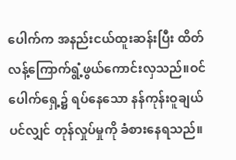ပေါက်က အနည်းငယ်ထူးဆန်းပြီး ထိတ်လန့်ကြောက်ရွံ့ဖွယ်ကောင်းလှသည်။ဝင်ပေါက်ရှေ့၌ ရပ်နေသော နန်ကုန်းဝူချယ်ပင်လျှင် တုန်လှုပ်မှုကို ခံစားနေရသည်။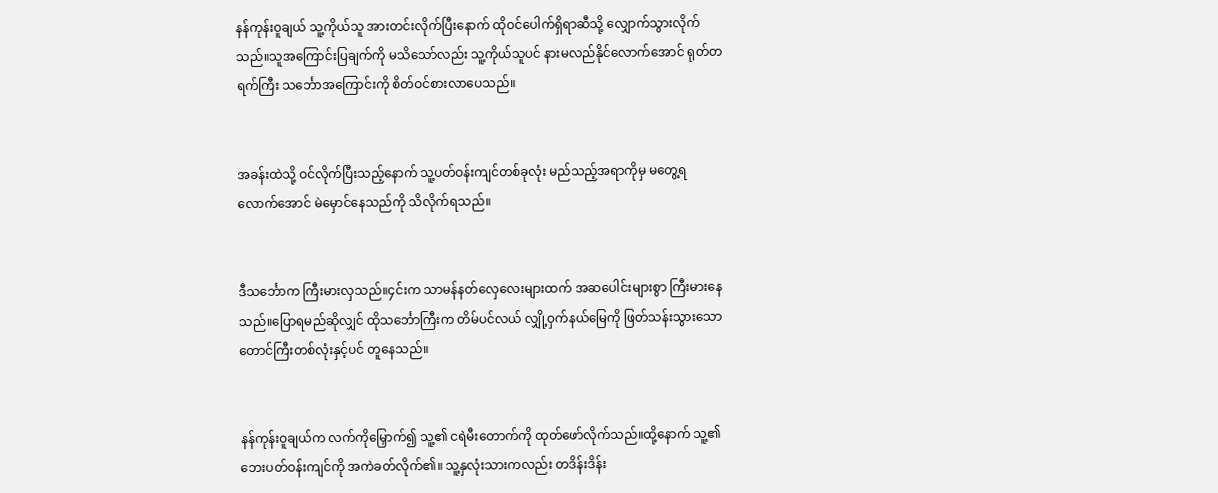နန်ကုန်းဝူချယ် သူ့ကိုယ်သူ အားတင်းလိုက်ပြီးနောက် ထိုဝင်ပေါက်ရှိရာဆီသို့ လျှောက်သွားလိုက်သည်။သူအကြောင်းပြချက်ကို မသိသော်လည်း သူ့ကိုယ်သူပင် နားမလည်နိုင်လောက်အောင် ရုတ်တရက်ကြီး သင်္ဘောအကြောင်းကို စိတ်ဝင်စားလာပေသည်။


အခန်းထဲသို့ ဝင်လိုက်ပြီးသည့်နောက် သူ့ပတ်ဝန်းကျင်တစ်ခုလုံး မည်သည့်အရာကိုမှ မတွေ့ရလောက်အောင် မဲမှောင်နေသည်ကို သိလိုက်ရသည်။


ဒီသင်္ဘောက ကြီးမားလှသည်။၄င်းက သာမန်နတ်လှေလေးများထက် အဆပေါင်းများစွာ ကြီးမားနေသည်။ပြောရမည်ဆိုလျှင် ထိုသင်္ဘောကြီးက တိမ်ပင်လယ် လျှို့ဝှက်နယ်မြေကို ဖြတ်သန်းသွားသော တောင်ကြီးတစ်လုံးနှင့်ပင် တူနေသည်။


နန်ကုန်းဝူချယ်က လက်ကိုမြှောက်၍ သူ့၏ ငရဲမီးတောက်ကို ထုတ်ဖော်လိုက်သည်။ထို့နောက် သူ့၏ ဘေးပတ်ဝန်းကျင်ကို အကဲခတ်လိုက်၏။ သူ့နှလုံးသားကလည်း တဒိန်းဒိန်း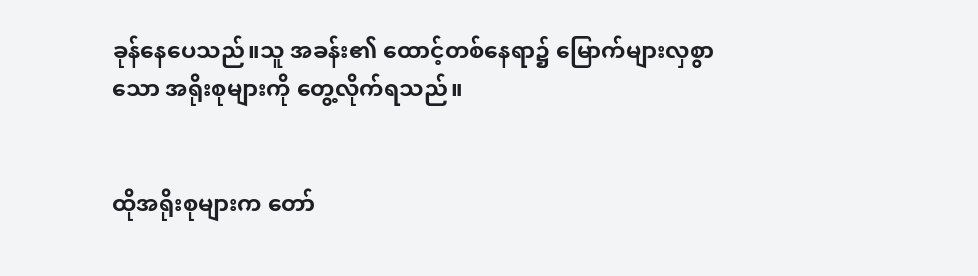ခုန်နေပေသည်။သူ အခန်း၏ ထောင့်တစ်နေရာ၌ မြောက်များလှစွာသော အရိုးစုများကို တွေ့လိုက်ရသည်။


ထိုအရိုးစုများက တော်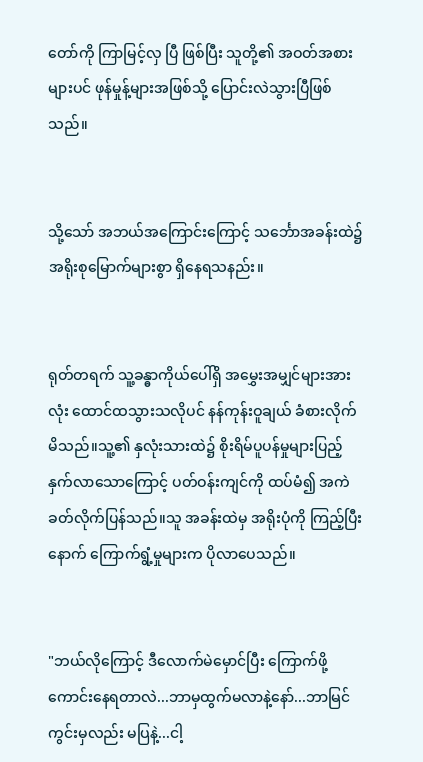တော်ကို ကြာမြင့်လှ ပြီ ဖြစ်ပြီး သူတို့၏ အဝတ်အစားများပင် ဖုန်မှုန့်များအဖြစ်သို့ ပြောင်းလဲသွားပြီဖြစ်သည်။


သို့သော် အဘယ်အကြောင်းကြောင့် သင်္ဘောအခန်းထဲ၌ အရိုးစုမြောက်များစွာ ရှိနေရသနည်း။


ရုတ်တရက် သူ့ခန္ဓာကိုယ်ပေါ်ရှိ အမွှေးအမျှင်များအားလုံး ထောင်ထသွားသလိုပင် နန်ကုန်းဝူချယ် ခံစားလိုက်မိသည်။သူ့၏ နှလုံးသားထဲ၌ စိုးရိမ်ပူပန်မှုများပြည့်နှက်လာသောကြောင့် ပတ်ဝန်းကျင်ကို ထပ်မံ၍ အကဲခတ်လိုက်ပြန်သည်။သူ အခန်းထဲမှ အရိုးပုံကို ကြည့်ပြီးနောက် ကြောက်ရွံ့မှုများက ပိုလာပေသည်။


"ဘယ်လိုကြောင့် ဒီလောက်မဲမှောင်ပြီး ကြောက်ဖို့ကောင်းနေရတာလဲ...ဘာမှထွက်မလာနဲ့နော်...ဘာမြင်ကွင်းမှလည်း မပြနဲ့...ငါ့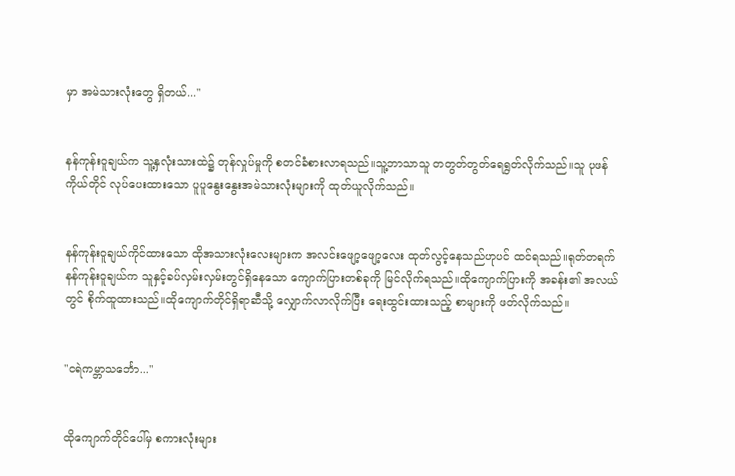မှာ အမဲသားလုံးတွေ ရှိတယ်..."


နန်ကုန်းဝူချယ်က သူ့နှလုံးသားထဲ၌ တုန်လှုပ်မှုကို စတင်ခံစားလာရသည်။သူ့ဘာသာသူ တတွတ်တွတ်ရေရွတ်လိုက်သည်။သူ ပုဖန်ကိုယ်တိုင် လုပ်ပေးထားသော ပူပူနွေးနွေးအမဲသားလုံးများကို ထုတ်ယူလိုက်သည်။


နန်ကုန်းဝူချယ်ကိုင်ထားသော ထိုအသားလုံးလေးများက အလင်းဖျော့ဖျော့လေး ထုတ်လွင့်နေသည်ဟုပင် ထင်ရသည်။ရုတ်တရက် နန်ကုန်းဝူချယ်က သူနှင့်ခပ်လှမ်းလှမ်းတွင်ရှိနေသော ကျောက်ပြားတစ်ခုကို မြင်လိုက်ရသည်။ထိုကျောက်ပြားကို အခန်း၏ အလယ်တွင် စိုက်ထူထားသည်။ထိုကျောက်တိုင်ရှိရာဆီသို့ လျှောက်လာလိုက်ပြီး ရေးထွင်းထားသည့် စာများကို ဖတ်လိုက်သည်။


"ငရဲကမ္ဘာသင်္ဘော..."


ထိုကျောက်တိုင်ပေါ်မှ စကားလုံးများ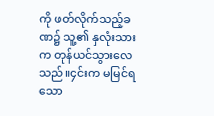ကို ဖတ်လိုက်သည့်ခဏ၌ သူ့၏ နှလုံးသားက တုန်ယင်သွားလေသည်။၄င်းက မမြင်ရသော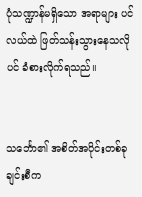ပုံသဏ္ဍာန်မရှိသော အရာများ ပင်လယ်ထဲ ဖြတ်သန်းသွားနေသလိုပင် ခံစားလိုက်ရသည်။


သင်္ဘော၏ အစိတ်အပိုင်းတစ်ခုချင်းစီက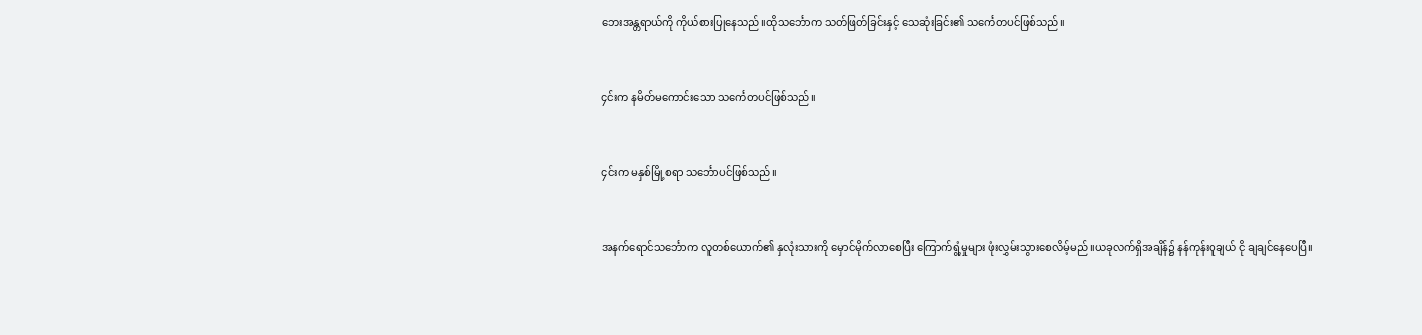ဘေးအန္တရာယ်ကို ကိုယ်စားပြုနေသည်။ထိုသင်္ဘောက သတ်ဖြတ်ခြင်းနှင့် သေဆုံးခြင်း၏ သင်္ကေတပင်ဖြစ်သည်။


၄င်းက နမိတ်မကောင်းသော သင်္ကေတပင်ဖြစ်သည်။


၄င်းက မနှစ်မြို့စရာ သင်္ဘောပင်ဖြစ်သည်။


အနက်ရောင်သင်္ဘောက လူတစ်ယောက်၏ နှလုံးသားကို မှောင်မိုက်လာစေပြီး ကြောက်ရွံ့မှုများ ဖုံးလွှမ်းသွားစေလိမ့်မည်။ယခုလက်ရှိအချိန်၌ နန်ကုန်းဝူချယ် ငို ချချင်နေပေပြီ။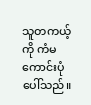သူတကယ့်ကို ကံမကောင်းပုံပေါ်သည်။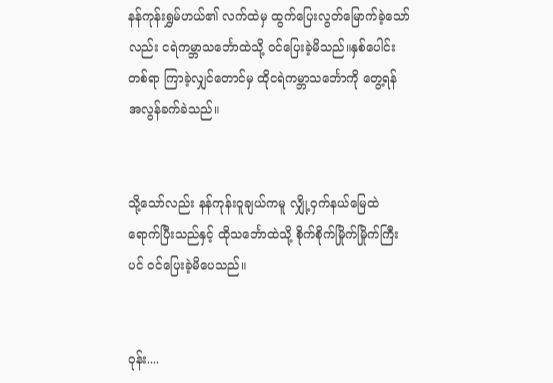နန်ကုန်းရွှမ်ဟယ်၏ လက်ထဲမှ ထွက်ပြေးလွတ်မြောက်ခဲ့သော်လည်း ငရဲကမ္ဘာသင်္ဘောထဲသို့ ဝင်ပြေးခဲ့မိသည်။နှစ်ပေါင်းတစ်ရာ ကြာခဲ့လျှင်တောင်မှ ထိုငရဲကမ္ဘာသင်္ဘောကို တွေ့ရန် အလွန်ခက်ခဲသည်။


သို့သော်လည်း နန်ကုန်းဝူချယ်ကမူ လျှို့ဝှက်နယ်မြေထဲ ရောက်ပြီးသည်နှင့် ထိုသင်္ဘောထဲသို့ စိုက်စိုက်မြိုက်မြိုက်ကြီးပင် ဝင်ပြေးခဲ့မိပေသည်။


ဝုန်း....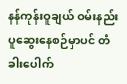နန်ကုန်းဝူချယ် ဝမ်းနည်းပူဆွေးနေစဉ်မှာပင် တံခါးပေါက်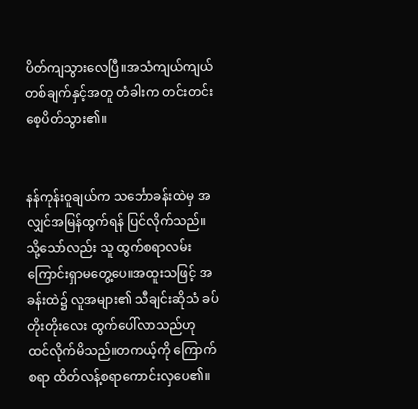ပိတ်ကျသွားလေပြီ။အသံကျယ်ကျယ်တစ်ချက်နှင့်အတူ တံခါးက တင်းတင်းစေ့ပိတ်သွား၏။


နန်ကုန်းဝူချယ်က သင်္ဘောခန်းထဲမှ အလျှင်အမြန်ထွက်ရန် ပြင်လိုက်သည်။သို့သော်လည်း သူ ထွက်စရာလမ်းကြောင်းရှာမတွေ့ပေ။အထူးသဖြင့် အခန်းထဲ၌ လူအများ၏ သီချင်းဆိုသံ ခပ်တိုးတိုးလေး ထွက်ပေါ်လာသည်ဟု ထင်လိုက်မိသည်။တကယ့်ကို ကြောက်စရာ ထိတ်လန့်စရာကောင်းလှပေ၏။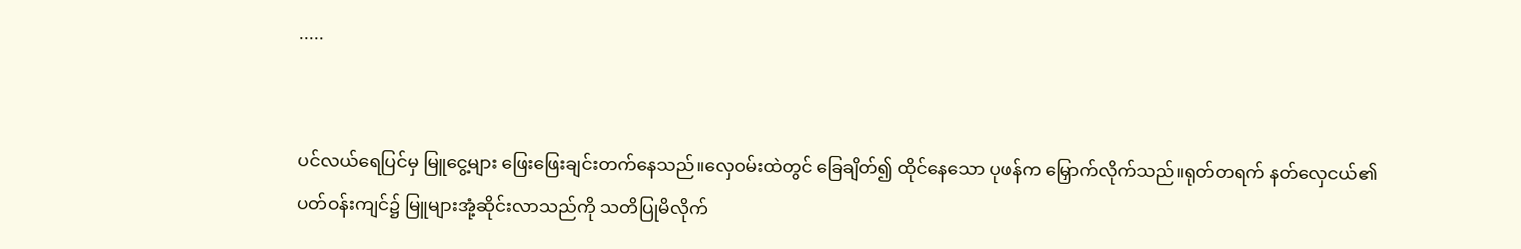.....


ပင်လယ်ရေပြင်မှ မြူငွေ့များ ဖြေးဖြေးချင်းတက်နေသည်။လှေဝမ်းထဲတွင် ခြေချိတ်၍ ထိုင်နေသော ပုဖန်က မြှောက်လိုက်သည်။ရုတ်တရက် နတ်လှေငယ်၏ ပတ်ဝန်းကျင်၌ မြူများအုံ့ဆိုင်းလာသည်ကို သတိပြုမိလိုက်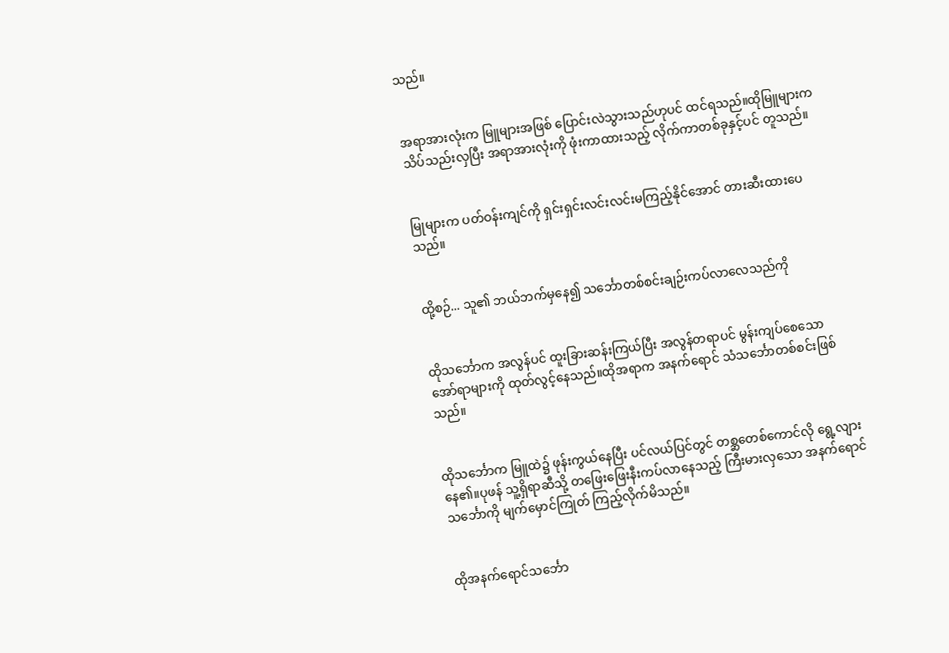သည်။


အရာအားလုံးက မြူများအဖြစ် ပြောင်းလဲသွားသည်ဟုပင် ထင်ရသည်။ထိုမြူများက သိပ်သည်းလှပြီး အရာအားလုံးကို ဖုံးကာထားသည့် လိုက်ကာတစ်ခုနှင့်ပင် တူသည်။


မြုများက ပတ်ဝန်းကျင်ကို ရှင်းရှင်းလင်းလင်းမကြည့်နိုင်အောင် တားဆီးထားပေသည်။


ထို့စဉ်... သူ၏ ဘယ်ဘက်မှနေ၍ သင်္ဘောတစ်စင်းချဉ်းကပ်လာလေသည်ကို


ထိုသင်္ဘောက အလွန်ပင် ထူးခြားဆန်းကြယ်ပြီး အလွန်တရာပင် မွန်းကျပ်စေသော အော်ရာများကို ထုတ်လွင့်နေသည်။ထိုအရာက အနက်ရောင် သံသင်္ဘောတစ်စင်းဖြစ်သည်။


ထိုသင်္ဘောက မြူထဲ၌ ဖုန်းကွယ်နေပြီး ပင်လယ်ပြင်တွင် တစ္ဆတေစ်ကောင်လို ရွေ့လျားနေ၏။ပုဖန် သူ့ရှိရာဆီသို့ တဖြေးဖြေးနီးကပ်လာနေသည့် ကြီးမားလှသော အနက်ရောင်သင်္ဘောကို မျက်မှောင်ကြုတ် ကြည့်လိုက်မိသည်။


ထိုအနက်ရောင်သင်္ဘော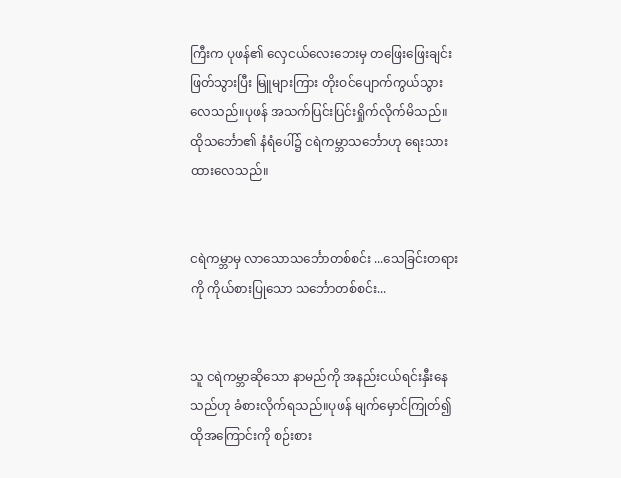ကြီးက ပုဖန်၏ လှေငယ်လေးဘေးမှ တဖြေးဖြေးချင်းဖြတ်သွားပြီး မြူများကြား တိုးဝင်ပျောက်ကွယ်သွားလေသည်။ပုဖန် အသက်ပြင်းပြင်းရှိုက်လိုက်မိသည်။ထိုသင်္ဘော၏ နံရံပေါ်၌ ငရဲကမ္ဘာသင်္ဘောဟု ရေးသားထားလေသည်။


ငရဲကမ္ဘာမှ လာသောသင်္ဘောတစ်စင်း ...သေခြင်းတရားကို ကိုယ်စားပြုသော သင်္ဘောတစ်စင်း...


သူ ငရဲကမ္ဘာဆိုသော နာမည်ကို အနည်းငယ်ရင်းနှီးနေသည်ဟု ခံစားလိုက်ရသည်။ပုဖန် မျက်မှောင်ကြုတ်၍ ထိုအကြောင်းကို စဉ်းစား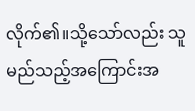လိုက်၏။သို့သော်လည်း သူ မည်သည့်အကြောင်းအ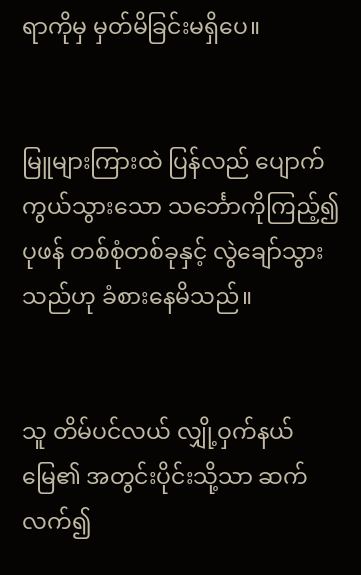ရာကိုမှ မှတ်မိခြင်းမရှိပေ။


မြူများကြားထဲ ပြန်လည် ပျောက်ကွယ်သွားသော သင်္ဘောကိုကြည့်၍ ပုဖန် တစ်စုံတစ်ခုနှင့် လွဲချော်သွားသည်ဟု ခံစားနေမိသည်။


သူ တိမ်ပင်လယ် လျှို့ဝှက်နယ်မြေ၏ အတွင်းပိုင်းသို့သာ ဆက်လက်၍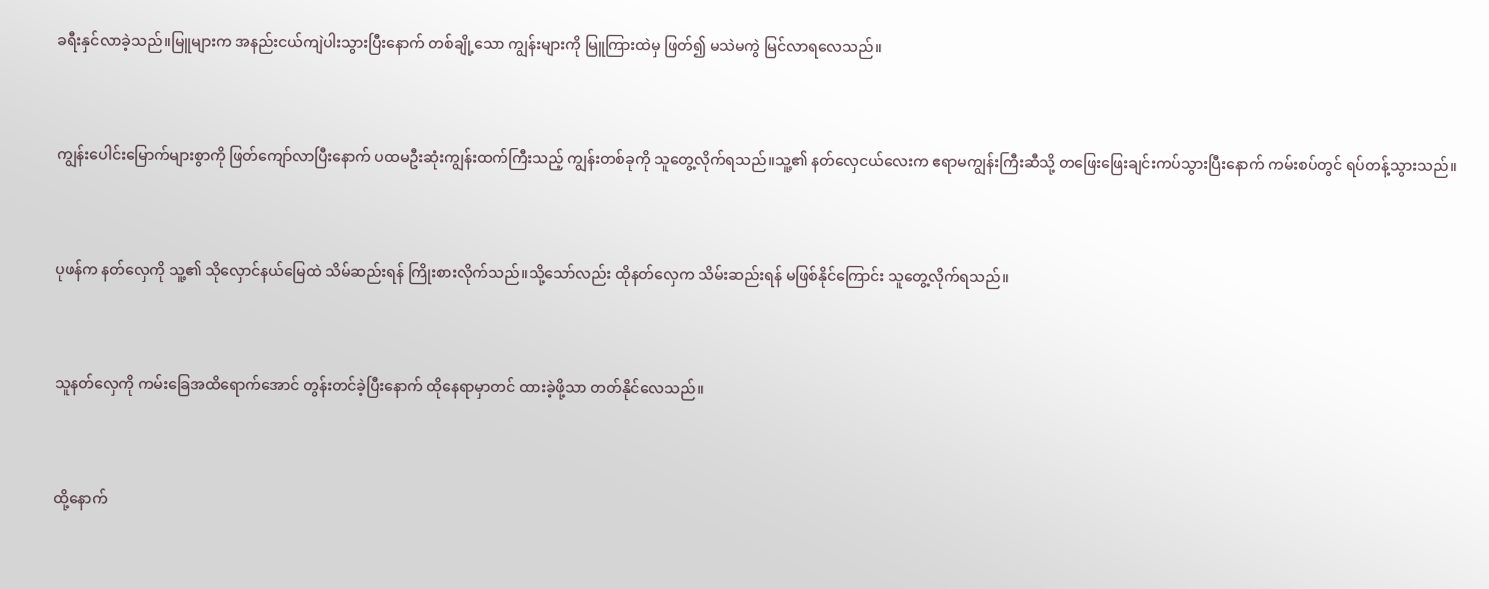ခရီးနှင်လာခဲ့သည်။မြူများက အနည်းငယ်ကျဲပါးသွားပြီးနောက် တစ်ချို့သော ကျွန်းများကို မြူကြားထဲမှ ဖြတ်၍ မသဲမကွဲ မြင်လာရလေသည်။


ကျွန်းပေါင်းမြောက်များစွာကို ဖြတ်ကျော်လာပြီးနောက် ပထမဦးဆုံးကျွန်းထက်ကြီးသည့် ကျွန်းတစ်ခုကို သူတွေ့လိုက်ရသည်။သူ့၏ နတ်လှေငယ်လေးက ဧရာမကျွန်းကြီးဆီသို့ တဖြေးဖြေးချင်းကပ်သွားပြီးနောက် ကမ်းစပ်တွင် ရပ်တန့်သွားသည်။


ပုဖန်က နတ်လှေကို သူ့၏ သိုလှောင်နယ်မြေထဲ သိမ်ဆည်းရန် ကြိုးစားလိုက်သည်။သို့သော်လည်း ထိုနတ်လှေက သိမ်းဆည်းရန် မဖြစ်နိုင်ကြောင်း သူတွေ့လိုက်ရသည်။


သူနတ်လှေကို ကမ်းခြေအထိရောက်အောင် တွန်းတင်ခဲ့ပြီးနောက် ထိုနေရာမှာတင် ထားခဲ့ဖို့သာ တတ်နိုင်လေသည်။


ထို့နောက်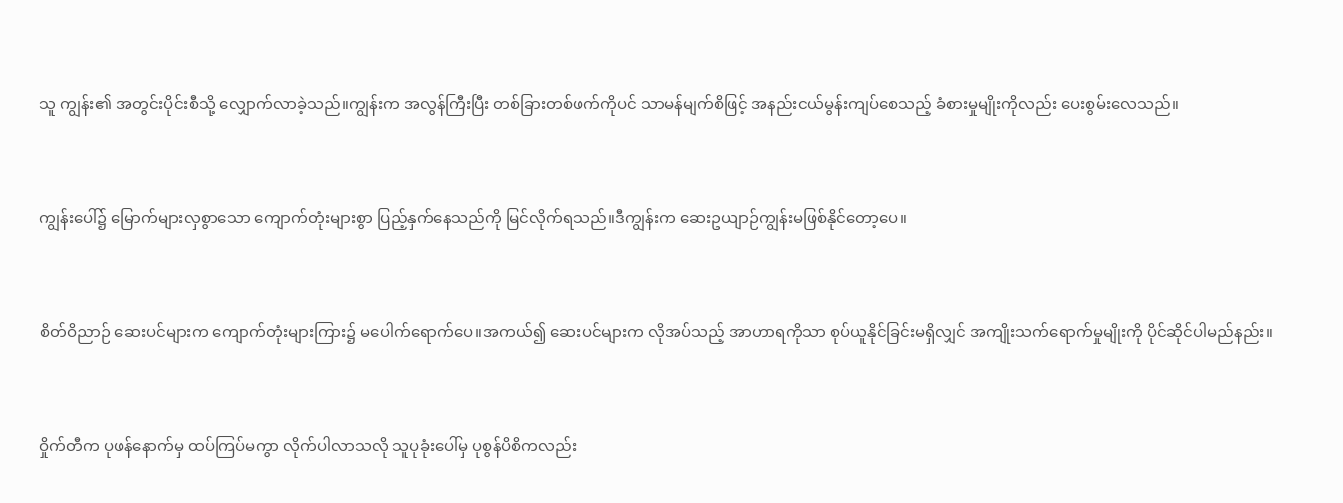သူ ကျွန်း၏ အတွင်းပိုင်းစီသို့ လျှောက်လာခဲ့သည်။ကျွန်းက အလွန်ကြီးပြီး တစ်ခြားတစ်ဖက်ကိုပင် သာမန်မျက်စိဖြင့် အနည်းငယ်မွန်းကျပ်စေသည့် ခံစားမှုမျိုးကိုလည်း ပေးစွမ်းလေသည်။


ကျွန်းပေါ်၌ မြောက်များလှစွာသော ကျောက်တုံးများစွာ ပြည့်နှက်နေသည်ကို မြင်လိုက်ရသည်။ဒီကျွန်းက ဆေးဥယျာဉ်ကျွန်းမဖြစ်နိုင်တော့ပေ။


စိတ်ဝိညာဉ် ဆေးပင်များက ကျောက်တုံးများကြား၌ မပေါက်ရောက်ပေ။အကယ်၍ ဆေးပင်များက လိုအပ်သည့် အာဟာရကိုသာ စုပ်ယူနိုင်ခြင်းမရှိလျှင် အကျိုးသက်ရောက်မှုမျိုးကို ပိုင်ဆိုင်ပါမည်နည်း။


ဝှိုက်တီက ပုဖန်နောက်မှ ထပ်ကြပ်မကွာ လိုက်ပါလာသလို သူပုခုံးပေါ်မှ ပုစွန်ပိစိကလည်း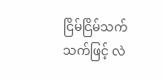ငြိမ်ငြိမ်သက်သက်ဖြင့် လဲ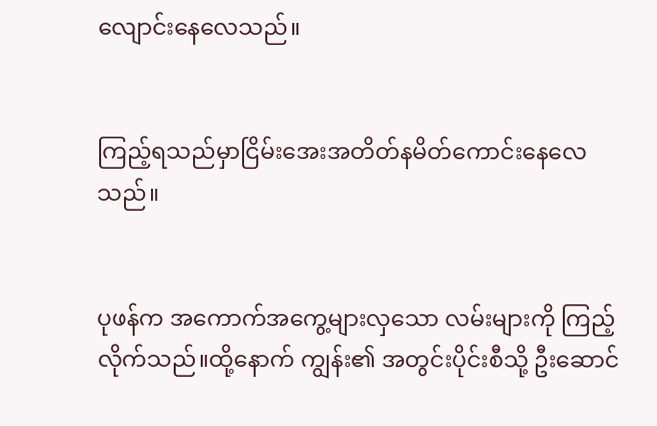လျောင်းနေလေသည်။


ကြည့်ရသည်မှာငြိမ်းအေးအတိတ်နမိတ်ကောင်းနေလေသည်။


ပုဖန်က အကောက်အကွေ့များလှသော လမ်းများကို ကြည့်လိုက်သည်။ထို့နောက် ကျွန်း၏ အတွင်းပိုင်းစီသို့ ဦးဆောင်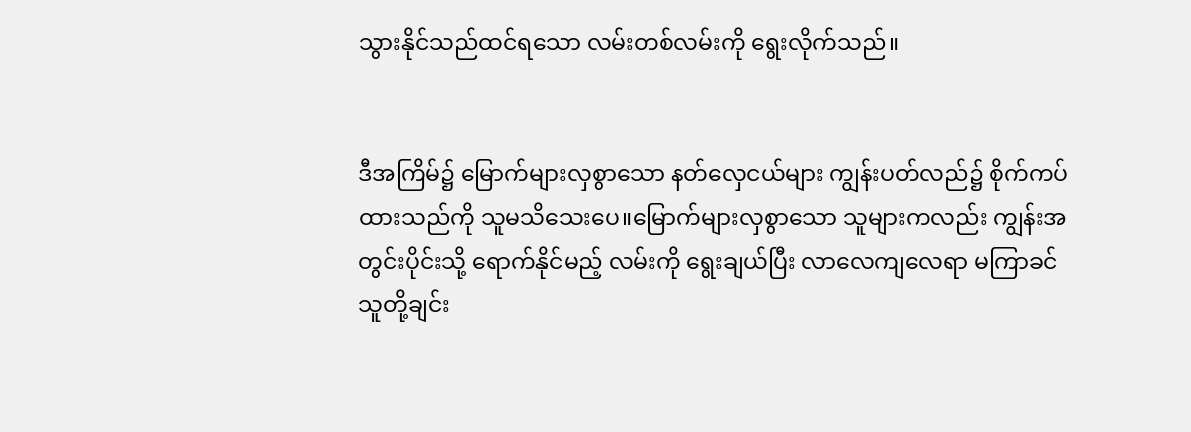သွားနိုင်သည်ထင်ရသော လမ်းတစ်လမ်းကို ရွေးလိုက်သည်။


ဒီအကြိမ်၌ မြောက်များလှစွာသော နတ်လှေငယ်များ ကျွန်းပတ်လည်၌ စိုက်ကပ်ထားသည်ကို သူမသိသေးပေ။မြောက်များလှစွာသော သူများကလည်း ကျွန်းအတွင်းပိုင်းသို့ ရောက်နိုင်မည့် လမ်းကို ရွေးချယ်ပြီး လာလေကျလေရာ မကြာခင် သူတို့ချင်း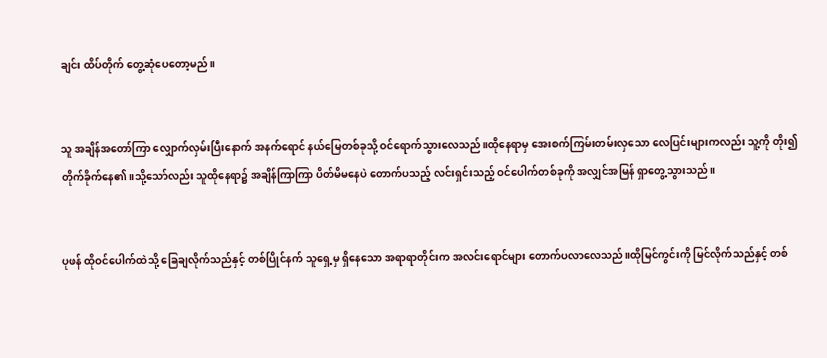ချင်း ထိပ်တိုက် တွေ့ဆုံပေတော့မည်။


သူ အချိန်အတော်ကြာ လျှောက်လှမ်းပြီးနောက် အနက်ရောင် နယ်မြေတစ်ခုသို့ ဝင်ရောက်သွားလေသည်။ထိုနေရာမှ အေးစက်ကြမ်းတမ်းလှသော လေပြင်းများကလည်း သူ့ကို တိုး၍ တိုက်ခိုက်နေ၏။သို့သော်လည်း သူထိုနေရာ၌ အချိန်ကြာကြာ ပိတ်မိမနေပဲ တောက်ပသည့် လင်းရှင်းသည့် ဝင်ပေါက်တစ်ခုကို အလျှင်အမြန် ရှာတွေ့သွားသည်။


ပုဖန် ထိုဝင်ပေါက်ထဲသို့ ခြေချလိုက်သည်နှင့် တစ်ပြိုင်နက် သူရှေ့မှ ရှိနေသော အရာရာတိုင်းက အလင်းရောင်များ တောက်ပလာလေသည်။ထိုမြင်ကွင်းကို မြင်လိုက်သည်နှင့် တစ်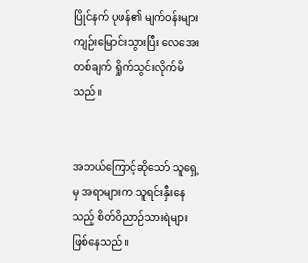ပြိုင်နက် ပုဖန်၏ မျက်ဝန်းများကျဉ်းမြောင်းသွားပြီး လေအေးတစ်ချက် ရှိုက်သွင်းလိုက်မိသည်။


အဘယ်ကြောင့်ဆိုသော် သူရှေ့မှ အရာများက သူရင်းနှီးနေသည့် စိတ်ဝိညာဉ်သားရဲများဖြစ်နေသည်။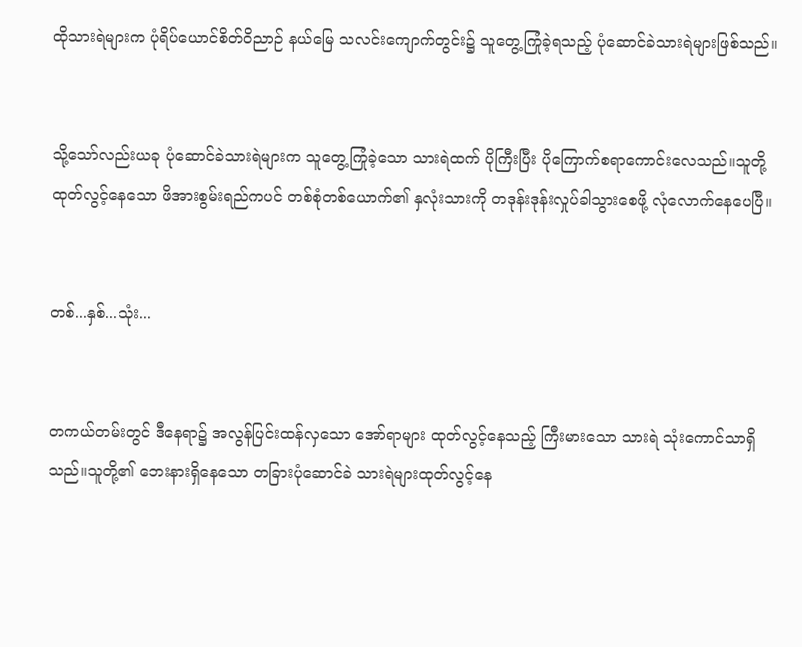ထိုသားရဲများက ပုံရိပ်ယောင်စိတ်ဝိညာဉ် နယ်မြေ သလင်းကျောက်တွင်း၌ သူတွေ့ကြုံခဲ့ရသည့် ပုံဆောင်ခဲသားရဲများဖြစ်သည်။


သို့သော်လည်းယခု ပုံဆောင်ခဲသားရဲများက သူတွေ့ကြုံခဲ့သော သားရဲထက် ပိုကြီးပြီး ပိုကြောက်စရာကောင်းလေသည်။သူတို့ ထုတ်လွင့်နေသော ဖိအားစွမ်းရည်ကပင် တစ်စုံတစ်ယောက်၏ နှလုံးသားကို တဒုန်းဒုန်းလှုပ်ခါသွားစေဖို့ လုံလောက်နေပေပြီ။


တစ်...နှစ်...သုံး...


တကယ်တမ်းတွင် ဒီနေရာ၌ အလွန်ပြင်းထန်လှသော အော်ရာများ ထုတ်လွင့်နေသည့် ကြီးမားသော သားရဲ သုံးကောင်သာရှိသည်။သူတို့၏ ဘေးနားရှိနေသော တခြားပုံဆောင်ခဲ သားရဲများထုတ်လွင့်နေ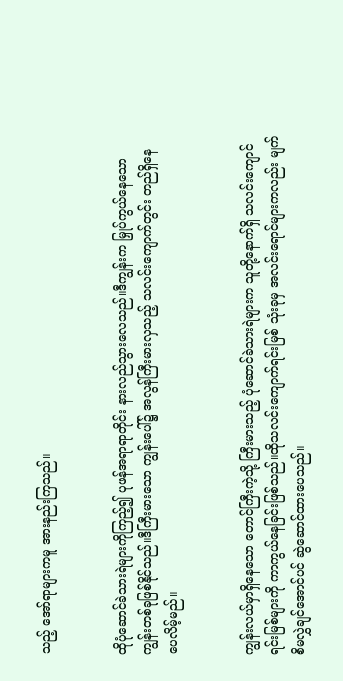သည့် အော်ရာများကမူ အားနည်းကြသည်။


ထိုပုံဆောင်ခဲသားရဲများကိုကြည့်၍ ပုဖန်အရာရာတိုင်း နားလည်သွားလေသည်။ဒီကျွန်းက မြှုပ်ကွယ်နေသော ကျွန်းတစ်ခုဖြစ်နိုင်သည်။ဒီကြီးမားသော ကျွန်းပေါ်၌ အလွန်ကြီးမားလှသည့် သလင်းကျောက်တွင်း တည်ရှိနေပေလိမ့်မည်။


ကျွန်းလယ်မှာရှိနေသော တောင်ကြီးကဲ့သို့ ကြီးမားသည့် ပုံဆောင်ခဲသားရဲများက သူတို့နောက်ရှိ သလင်းကျောင်ရင်းမြစ်များကို ကာကွယ်နေခြင်းဖြစ်သည်။ထိုသလင်းကျောက်ရင်းမြစ် သုံးခုမှ အလင်းရောင်များကလည်း မျက်စိမလွှဲချင်အောင်ပင် ဆွဲဆောင်ထားပေသည်။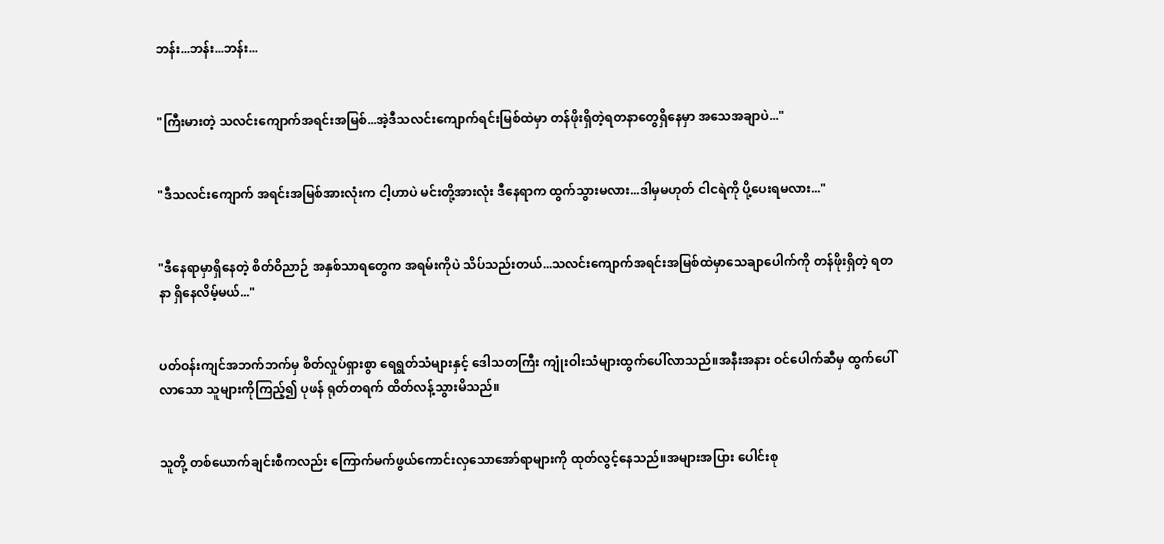ဘန်း...ဘန်း...ဘန်း...


"ကြီးမားတဲ့ သလင်းကျောက်အရင်းအမြစ်...အဲ့ဒီသလင်းကျောက်ရင်းမြစ်ထဲမှာ တန်ဖိုးရှိတဲ့ရတနာတွေရှိနေမှာ အသေအချာပဲ..."


"ဒီသလင်းကျောက် အရင်းအမြစ်အားလုံးက ငါ့ဟာပဲ မင်းတို့အားလုံး ဒီနေရာက ထွက်သွားမလား...ဒါမှမဟုတ် ငါငရဲကို ပို့ပေးရမလား..."


"ဒီနေရာမှာရှိနေတဲ့ စိတ်ဝိညာဉ် အနှစ်သာရတွေက အရမ်းကိုပဲ သိပ်သည်းတယ်...သလင်းကျောက်အရင်းအမြစ်ထဲမှာသေချာပေါက်ကို တန်ဖိုးရှိတဲ့ ရတနာ ရှိနေလိမ့်မယ်..."


ပတ်ဝန်းကျင်အဘက်ဘက်မှ စိတ်လှုပ်ရှားစွာ ရေရွတ်သံများနှင့် ဒေါသတကြီး ကျုံးဝါးသံများထွက်ပေါ်လာသည်။အနီးအနား ဝင်ပေါက်ဆီမှ ထွက်ပေါ်လာသော သူများကိုကြည့်၍ ပုဖန် ရုတ်တရက် ထိတ်လန့်သွားမိသည်။


သူတို့ တစ်ယောက်ချင်းစီကလည်း ကြောက်မက်ဖွယ်ကောင်းလှသောအော်ရာများကို ထုတ်လွင့်နေသည်။အများအပြား ပေါင်းစု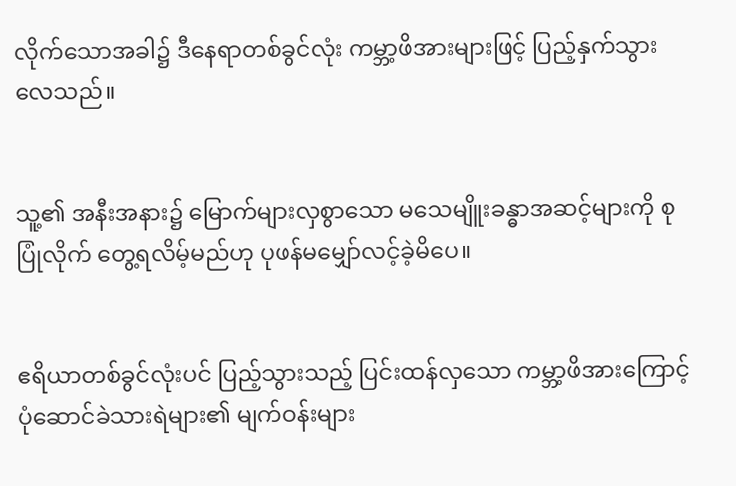လိုက်သောအခါ၌ ဒီနေရာတစ်ခွင်လုံး ကမ္ဘာ့ဖိအားများဖြင့် ပြည့်နှက်သွားလေသည်။


သူ့၏ အနီးအနား၌ မြောက်များလှစွာသော မသေမျိူးခန္ဓာအဆင့်များကို စုပြုံလိုက် တွေ့ရလိမ့်မည်ဟု ပုဖန်မမျှော်လင့်ခဲ့မိပေ။


ဧရိယာတစ်ခွင်လုံးပင် ပြည့်သွားသည့် ပြင်းထန်လှသော ကမ္ဘာ့ဖိအားကြောင့် ပုံဆောင်ခဲသားရဲများ၏ မျက်ဝန်းများ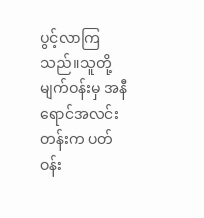ပွင့်လာကြသည်။သူတို့မျက်ဝန်းမှ အနီရောင်အလင်းတန်းက ပတ်ဝန်း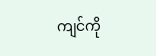ကျင်ကို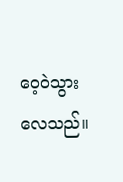ဝေ့ဝဲသွားလေသည်။